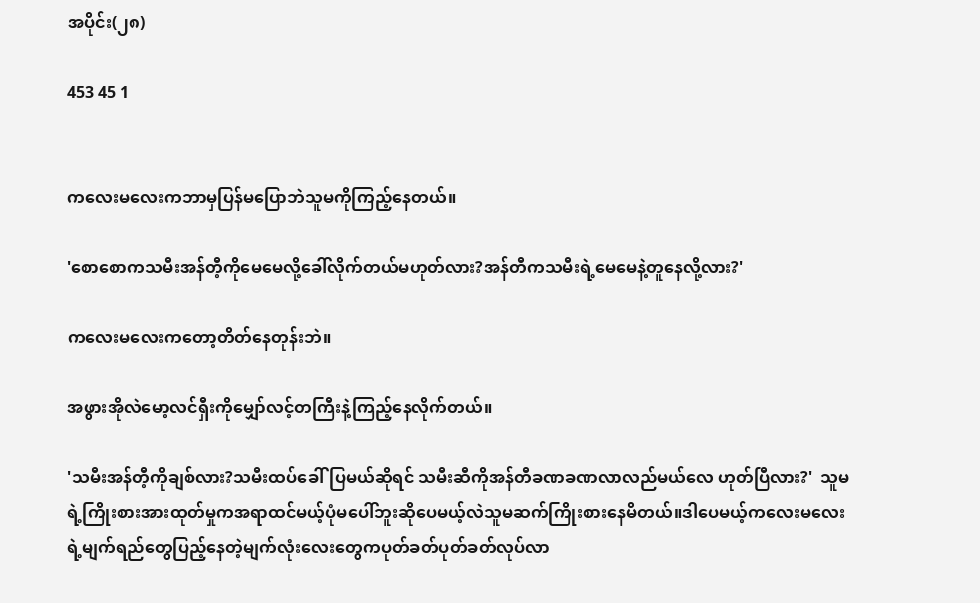အပိုင်း(၂၈)

453 45 1


ကလေးမလေးကဘာမှပြန်မပြောဘဲသူမကိုကြည့်နေတယ်။

'စောစောကသမီးအန်တီ့ကိုမေမေလို့ခေါ်လိုက်တယ်မဟုတ်လား?အန်တီကသမီးရဲ့မေမေနဲ့တူနေလို့လား?'

ကလေးမလေးကတော့တိတ်နေတုန်းဘဲ။

အဖွားအိုလဲမော့လင်ရှီးကိုမျှော်လင့်တကြီးနဲ့ကြည့်နေလိုက်တယ်။

'သမီးအန်တီ့ကိုချစ်လား?သမီးထပ်ခေါ်ပြမယ်ဆိုရင် သမီးဆီကိုအန်တီခဏခဏလာလည်မယ်လေ ဟုတ်ပြီလား?'  သူမရဲ့ကြိုးစားအားထုတ်မှုကအရာထင်မယ့်ပုံမပေါ်ဘူးဆိုပေမယ့်လဲသူမဆက်ကြိုးစားနေမိတယ်။ဒါပေမယ့်ကလေးမလေးရဲ့မျက်ရည်တွေပြည့်နေတဲ့မျက်လုံးလေးတွေကပုတ်ခတ်ပုတ်ခတ်လုပ်လာ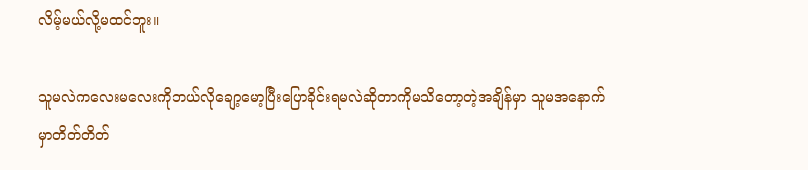လိမ့်မယ်လို့မထင်ဘူး။

သူမလဲကလေးမလေးကိုဘယ်လိုချော့မော့ပြီးပြောခိုင်းရမလဲဆိုတာကိုမသိတော့တဲ့အချိန်မှာ သူမအနောက်မှာတိတ်တိတ်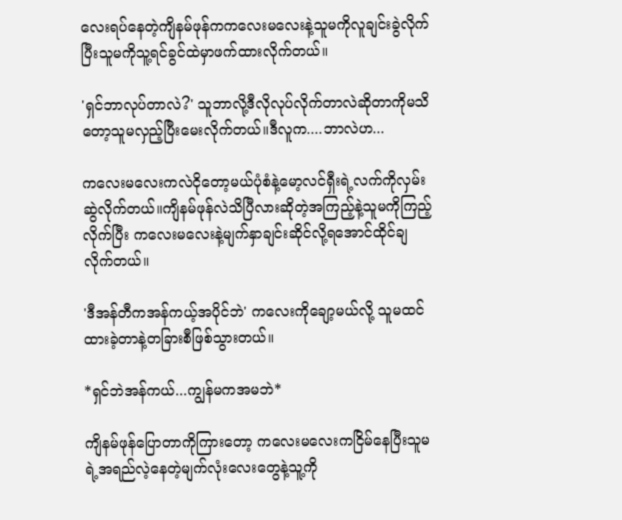လေးရပ်နေတဲ့ကျိနမ်ဖုန်ကကလေးမလေးနဲ့သူမကိုလူချင်းခွဲလိုက်ပြီးသူမကိုသူ့ရင်ခွင်ထဲမှာဖက်ထားလိုက်တယ်။

'ရှင်ဘာလုပ်တာလဲ?' သူဘာလို့ဒီလိုလုပ်လိုက်တာလဲဆိုတာကိုမသိတော့သူမလှည့်ပြီးမေးလိုက်တယ်။ဒီလူက....ဘာလဲဟ...

ကလေးမလေးကလဲငိုတော့မယ်ပုံစံနဲ့မော့လင်ရှီးရဲ့လက်ကိုလှမ်းဆွဲလိုက်တယ်။ကျိနမ်ဖုန်လဲသိပြီလားဆိုတဲ့အကြည့်နဲ့သူမကိုကြည့်လိုက်ပြီး ကလေးမလေးနဲ့မျက်နှာချင်းဆိုင်လို့ရအောင်ထိုင်ချလိုက်တယ်။

'ဒီအန်တီကအန်ကယ့်အပိုင်ဘဲ' ကလေးကိုချော့မယ်လို့ သူမထင်ထားခဲ့တာနဲ့တခြားစီဖြစ်သွားတယ်။

*ရှင်ဘဲအန်ကယ်...ကျွန်မကအမဘဲ*

ကျိနမ်‌ဖုန်ပြောတာကိုကြားတော့ ကလေးမလေးကငြိမ်နေပြီးသူမရဲ့အရည်လဲ့နေတဲ့မျက်လုံးလေးတွေနဲ့သူ့ကို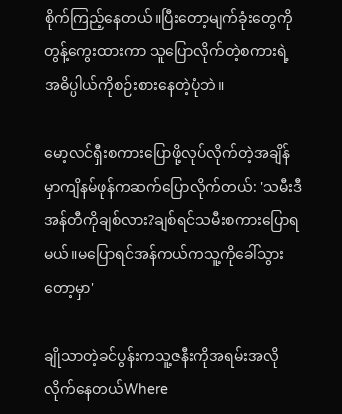စိုက်ကြည့်နေတယ်။ပြီးတော့မျက်ခုံးတွေကိုတွန့်ကွေးထားကာ သူပြောလိုက်တဲ့စကားရဲ့အဓိပ္ပါယ်ကိုစဉ်းစား‌နေတဲ့ပုံဘဲ။

မော့လင်ရှီးစကားပြောဖို့လုပ်လိုက်တဲ့အချိန်မှာကျိနမ်ဖုန်ကဆက်ပြောလိုက်တယ်: 'သမီးဒီအန်တီကိုချစ်လား?ချစ်ရင်သမီးစကားပြောရမယ်။မပြောရင်အန်ကယ်ကသူ့ကိုခေါ်သွားတော့မှာ'

ချိုသာတဲ့ခင်ပွန်းကသူ့ဇနီးကိုအရမ်းအလိုလိုက်နေတယ်Where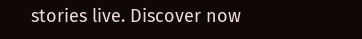stories live. Discover now